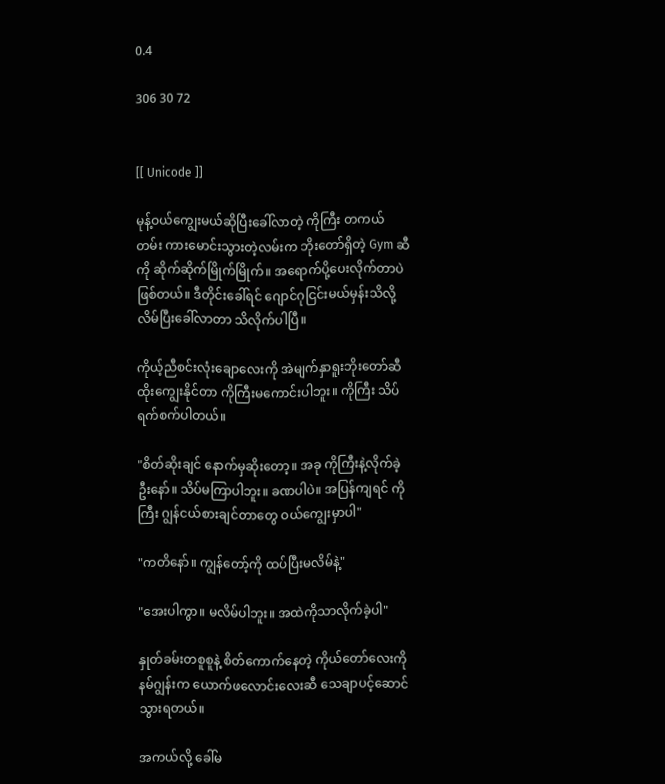0.4

306 30 72


[[ Unicode ]]

မုန့်ဝယ်ကျွေးမယ်ဆိုပြီးခေါ်လာတဲ့ ကိုကြီး တကယ် တမ်း ကားမောင်းသွားတဲ့လမ်းက ဘိုးတော်ရှိတဲ့ Gym ဆီကို ဆိုက်ဆိုက်မြိုက်မြိုက်။ အရောက်ပို့ပေးလိုက်တာပဲဖြစ်တယ်။ ဒီတိုင်းခေါ်ရင် ဂျောင်ဂုငြင်းမယ်မှန်းသိလို့ လိမ်ပြီးခေါ်လာတာ သိလိုက်ပါပြီ။

ကိုယ့်ညီစင်းလုံးချောလေးကို အဲမျက်နှာရူးဘိုးတော်ဆီ ထိုးကျွေးနိုင်တာ ကိုကြီးမကောင်းပါဘူး။ ကိုကြီး သိပ်ရက်စက်ပါတယ်။

"စိတ်ဆိုးချင် နောက်မှဆိုးတော့။ အခု ကိုကြီးနဲ့လိုက်ခဲ့ဦးနော်။ သိပ်မကြာပါဘူး။ ခဏပါပဲ။ အပြန်ကျရင် ကိုကြီး ဂျွန်ငယ်စားချင်တာတွေ ဝယ်ကျွေးမှာပါ"

"ကတိနော်။ ကျွန်တော့်ကို ထပ်ပြီးမလိမ်နဲ့"

"အေးပါကွာ။ မလိမ်ပါဘူး။ အထဲကိုသာလိုက်ခဲ့ပါ"

နှုတ်ခမ်းတစူစူနဲ့ စိတ်ကောက်နေတဲ့ ကိုယ်တော်လေးကို နမ်ဂျွန်းက ယောက်ဖလောင်းလေးဆီ သေချာပင့်ဆောင်သွားရတယ်။

အကယ်လို့ ခေါ်မ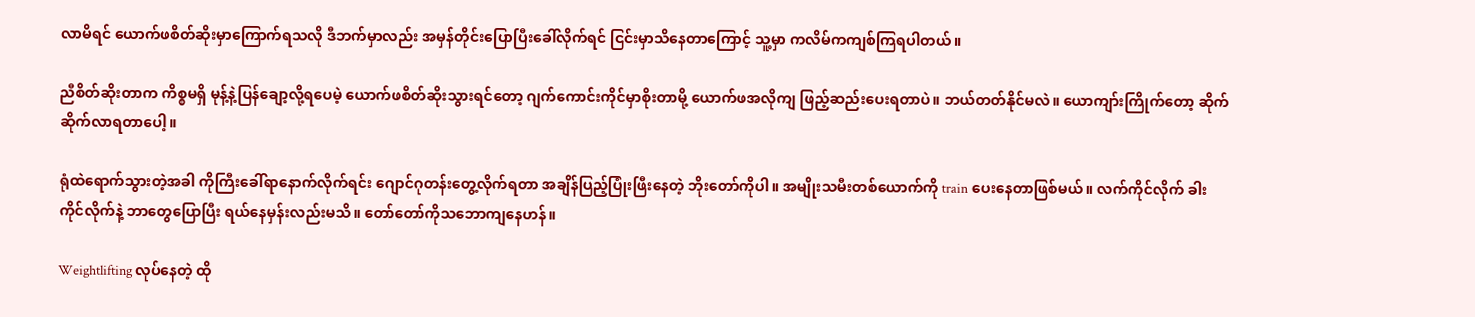လာမိရင် ယောက်ဖစိတ်ဆိုးမှာကြောက်ရသလို ဒီဘက်မှာလည်း အမှန်တိုင်းပြောပြီးခေါ်လိုက်ရင် ငြင်းမှာသိနေတာကြောင့် သူ့မှာ ကလိမ်ကကျစ်ကြရပါတယ်။

ညီစိတ်ဆိုးတာက ကိစ္စမရှိ မုန့်နဲ့ပြန်ချော့လို့ရပေမဲ့ ယောက်ဖစိတ်ဆိုးသွားရင်တော့ ဂျက်ကောင်းကိုင်မှာစိုးတာမို့ ယောက်ဖအလိုကျ ဖြည့်ဆည်းပေးရတာပဲ။ ဘယ်တတ်နိုင်မလဲ။ ယောကျာ်းကြိုက်တော့ ဆိုက်ဆိုက်လာရတာပေါ့။

ရုံထဲရောက်သွားတဲ့အခါ ကိုကြီးခေါ်ရာနောက်လိုက်ရင်း ဂျောင်ဂုတန်းတွေ့လိုက်ရတာ အချိန်ပြည့်ပြုံးဖြီးနေတဲ့ ဘိုးတော်ကိုပါ။ အမျိုးသမီးတစ်ယောက်ကို train ပေးနေတာဖြစ်မယ်။ လက်ကိုင်လိုက် ခါးကိုင်လိုက်နဲ့ ဘာတွေပြောပြီး ရယ်နေမှန်းလည်းမသိ။ တော်တော်ကိုသဘောကျနေဟန်။

Weightlifting လုပ်နေတဲ့ ထို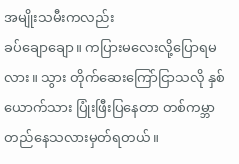အမျိုးသမီးကလည်း
ခပ်ချောချော။ ကပြားမလေးလို့ပြောရမလား။ သွား တိုက်ဆေးကြော်ငြာသလို နှစ်ယောက်သား ပြုံးဖြီးပြနေတာ တစ်ကမ္ဘာတည်နေသလားမှတ်ရတယ်။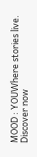MOOD : YOUWhere stories live. Discover now